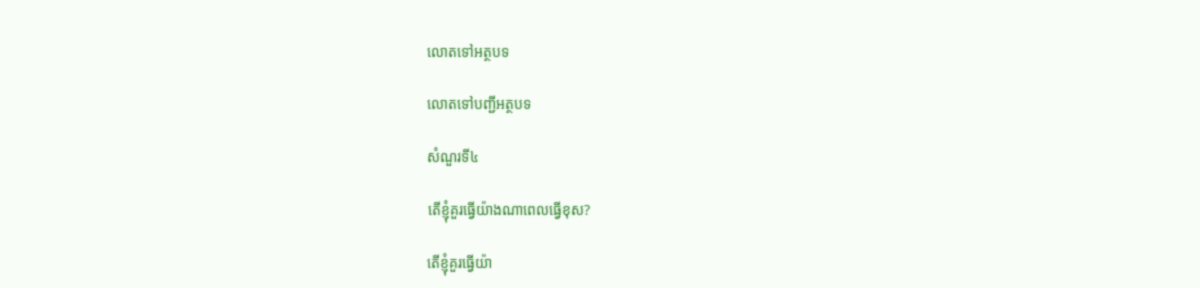លោតទៅអត្ថបទ

លោតទៅបញ្ជីអត្ថបទ

សំណួរទី៤

តើខ្ញុំគួរធ្វើយ៉ាងណាពេលធ្វើខុស?

តើខ្ញុំគួរធ្វើយ៉ា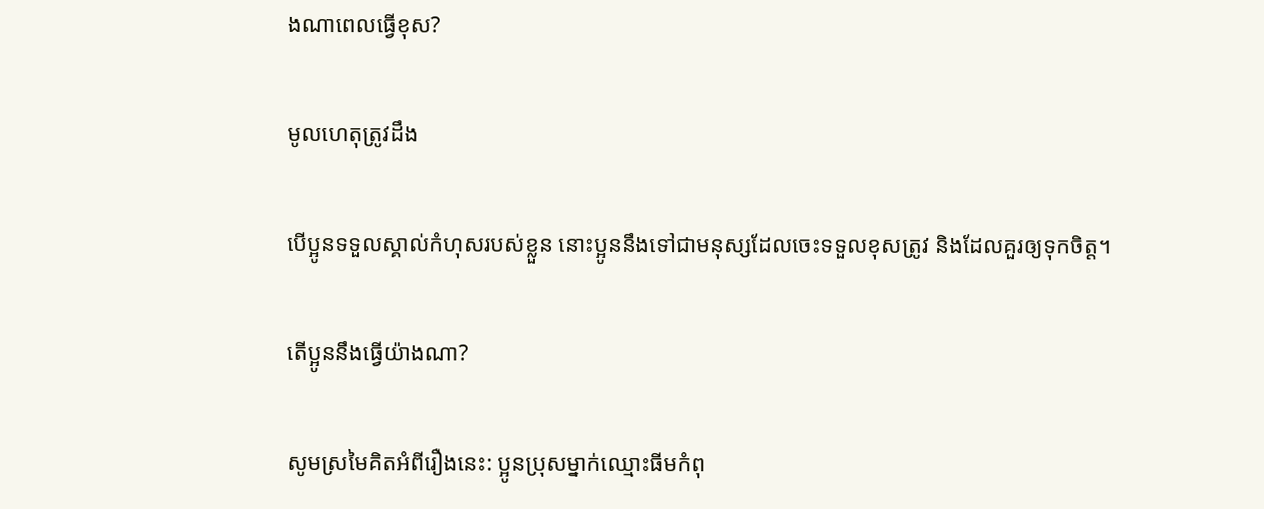ងណាពេលធ្វើខុស?

មូលហេតុត្រូវដឹង

បើប្អូនទទួលស្គាល់កំហុសរបស់ខ្លួន នោះប្អូននឹងទៅជាមនុស្សដែលចេះទទួលខុសត្រូវ និងដែលគួរឲ្យទុកចិត្ត។

តើប្អូននឹងធ្វើយ៉ាងណា?

សូមស្រមៃគិតអំពីរឿងនេះ: ប្អូនប្រុសម្នាក់ឈ្មោះធីមកំពុ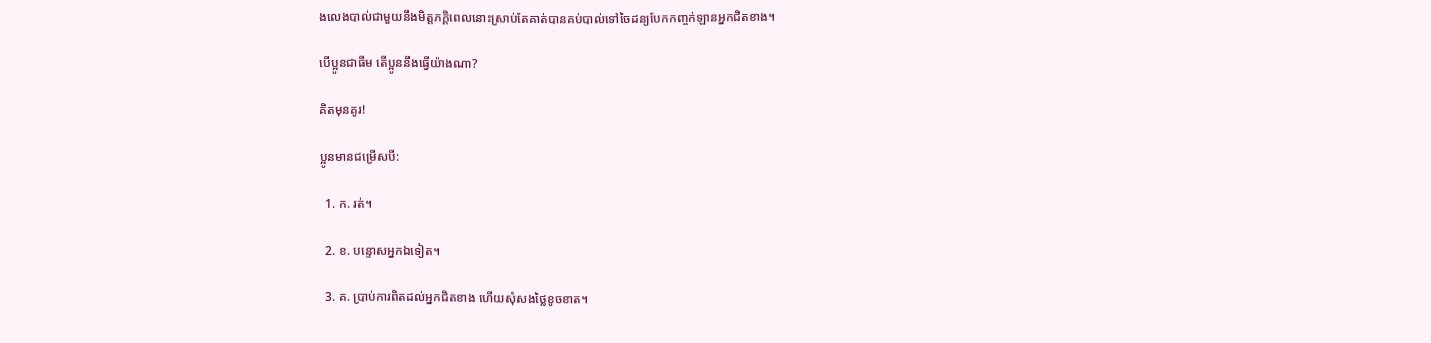ងលេងបាល់ជាមួយនឹងមិត្តភក្ដិពេលនោះស្រាប់តែគាត់បានគប់បាល់ទៅចៃដន្យបែកកញ្ចក់ឡានអ្នកជិតខាង។

បើប្អូនជាធីម តើប្អូននឹងធ្វើយ៉ាងណា?

គិតមុនគូរ!

ប្អូនមានជម្រើសបី:

  1. ក. រត់។

  2. ខ. បន្ទោសអ្នកឯទៀត។

  3. គ. ប្រាប់ការពិតដល់អ្នកជិតខាង ហើយសុំសងថ្លៃខូចខាត។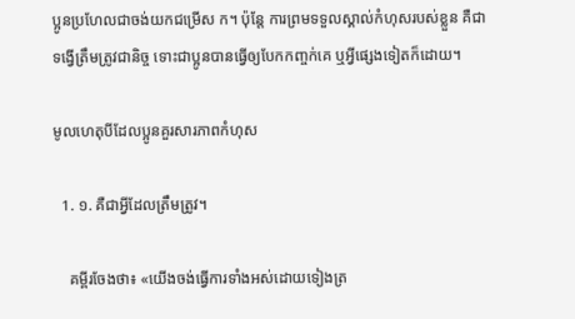ប្អូនប្រហែលជាចង់យកជម្រើស ក។ ប៉ុន្តែ ការព្រមទទួលស្គាល់កំហុសរបស់ខ្លួន គឺជាទង្វើត្រឹមត្រូវជានិច្ច ទោះជាប្អូនបានធ្វើឲ្យបែកកញ្ចក់គេ ឬអ្វីផ្សេងទៀតក៏ដោយ។

មូលហេតុបីដែលប្អូនគួរសារភាពកំហុស

  1. ១. គឺជាអ្វីដែលត្រឹមត្រូវ។

    គម្ពីរចែងថា៖ «យើងចង់ធ្វើការទាំងអស់ដោយទៀងត្រ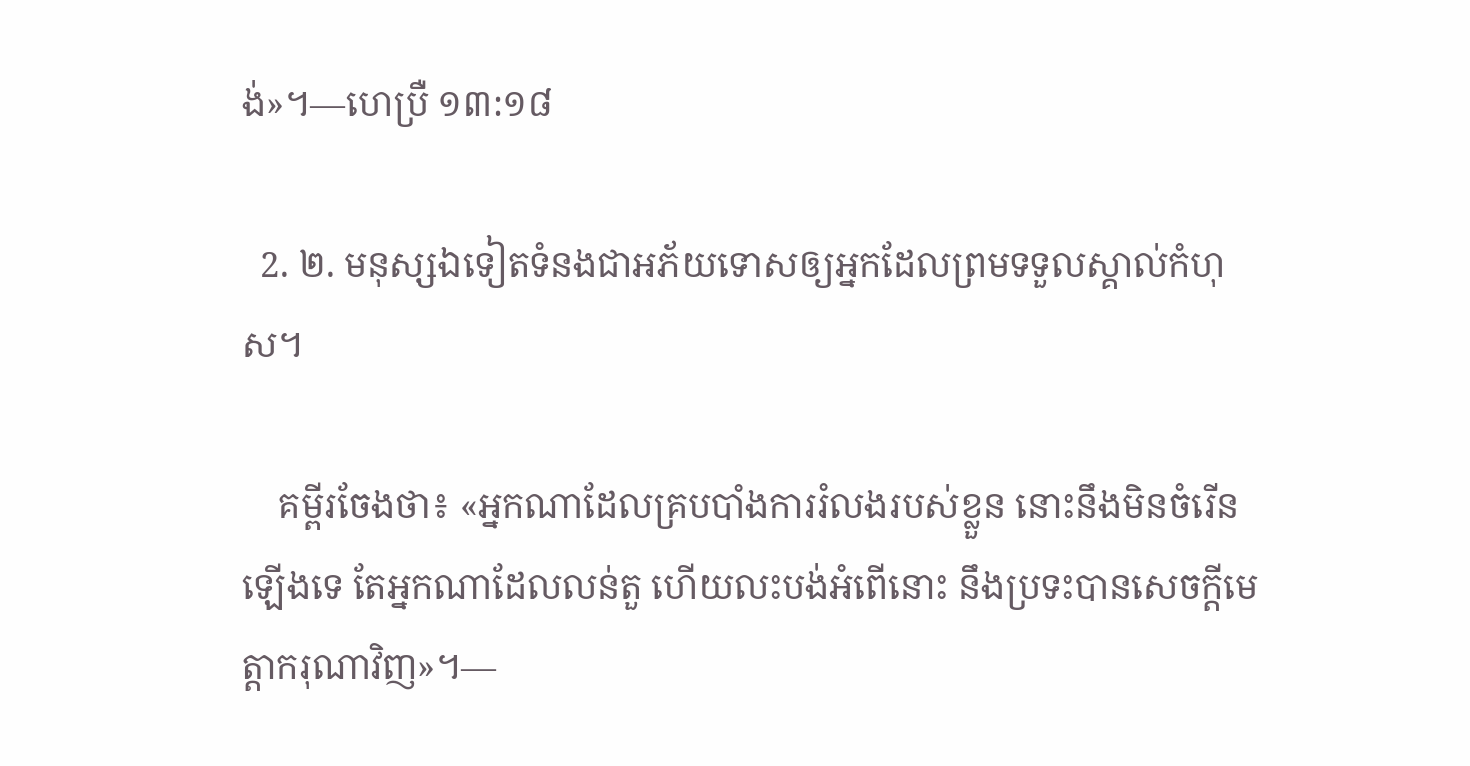ង់»។—ហេប្រឺ ១៣:១៨

  2. ២. មនុស្សឯទៀតទំនងជាអភ័យទោសឲ្យអ្នកដែលព្រមទទួលស្គាល់កំហុស។

    គម្ពីរចែងថា៖ «អ្នកណាដែលគ្របបាំងការរំលងរបស់ខ្លួន នោះនឹងមិនចំរើនឡើងទេ តែអ្នកណាដែលលន់តួ ហើយលះបង់អំពើនោះ នឹងប្រទះបានសេចក្ដីមេត្ដាករុណាវិញ»។—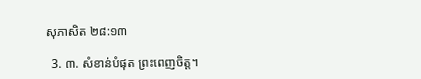សុភាសិត ២៨:១៣

  3. ៣. សំខាន់បំផុត ព្រះពេញចិត្ត។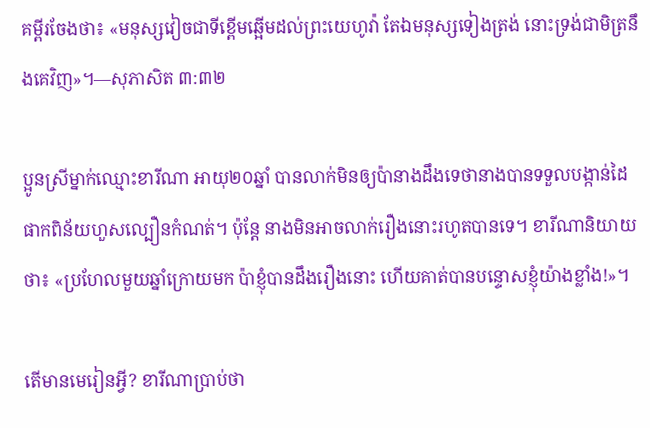គម្ពីរចែងថា៖ «មនុស្សវៀចជាទីខ្ពើមឆ្អើមដល់ព្រះយេហូវ៉ា តែឯមនុស្សទៀងត្រង់ នោះទ្រង់ជាមិត្រនឹងគេវិញ»។—សុភាសិត ៣:៣២

ប្អូនស្រីម្នាក់ឈ្មោះខារីណា អាយុ២០ឆ្នាំ បានលាក់មិនឲ្យប៉ានាងដឹងទេថានាងបានទទួលបង្កាន់ដៃផាកពិន័យហួសល្បឿនកំណត់។ ប៉ុន្តែ នាងមិនអាចលាក់រឿងនោះរហូតបានទេ។ ខារីណានិយាយថា៖ «ប្រហែលមួយឆ្នាំក្រោយមក ប៉ាខ្ញុំបានដឹងរឿងនោះ ហើយគាត់បានបន្ទោសខ្ញុំយ៉ាងខ្លាំង!»។

តើមានមេរៀនអ្វី? ខារីណាប្រាប់ថា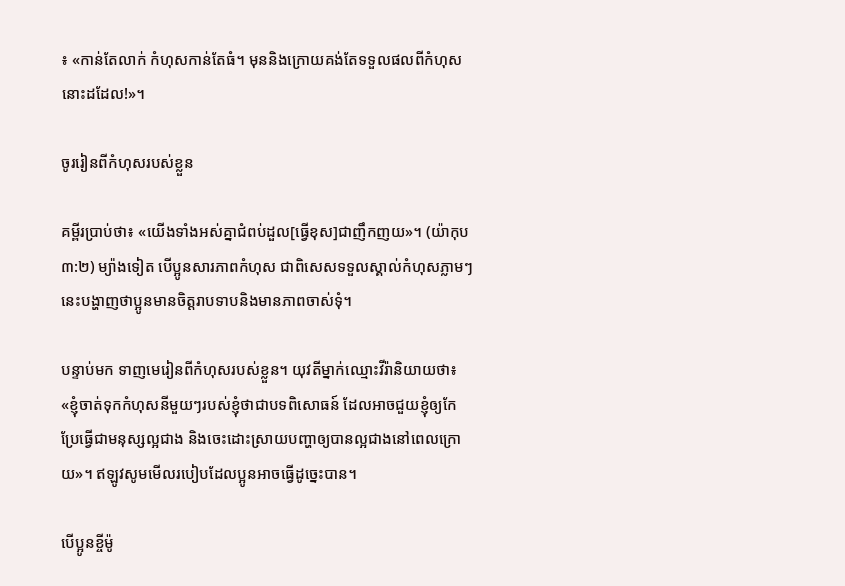៖ «កាន់តែលាក់ កំហុសកាន់តែធំ។ មុននិងក្រោយគង់តែទទួលផលពីកំហុសនោះដដែល!»។

ចូររៀនពីកំហុសរបស់ខ្លួន

គម្ពីរប្រាប់ថា៖ «យើងទាំងអស់គ្នាជំពប់ដួល[ធ្វើខុស]ជាញឹកញយ»។ (យ៉ាកុប ៣:២) ម្យ៉ាងទៀត បើប្អូនសារភាពកំហុស ជាពិសេសទទួលស្គាល់កំហុសភ្លាមៗ នេះបង្ហាញថាប្អូនមានចិត្តរាបទាបនិងមានភាពចាស់ទុំ។

បន្ទាប់មក ទាញមេរៀនពីកំហុសរបស់ខ្លួន។ យុវតីម្នាក់ឈ្មោះវីរ៉ានិយាយថា៖ «ខ្ញុំចាត់ទុកកំហុសនីមួយៗរបស់ខ្ញុំថាជាបទពិសោធន៍ ដែលអាចជួយខ្ញុំឲ្យកែប្រែធ្វើជាមនុស្សល្អជាង និងចេះដោះស្រាយបញ្ហាឲ្យបានល្អជាងនៅពេលក្រោយ»។ ឥឡូវសូមមើលរបៀបដែលប្អូនអាចធ្វើដូច្នេះបាន។

បើប្អូនខ្ចីម៉ូ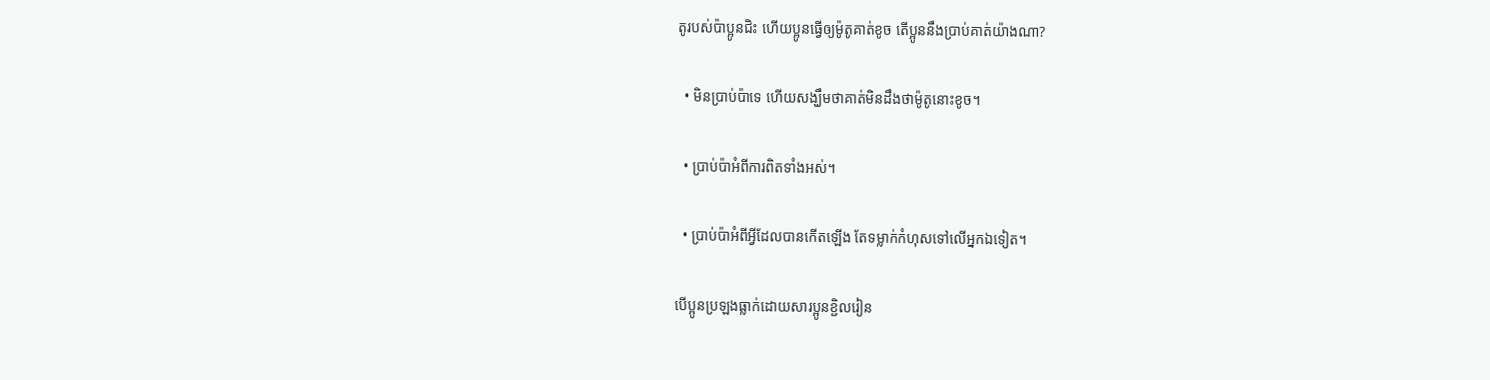តូរបស់ប៉ាប្អូនជិះ ហើយប្អូនធ្វើឲ្យម៉ូតូគាត់ខូច តើប្អូននឹងប្រាប់គាត់យ៉ាងណា?

  • មិនប្រាប់ប៉ាទេ ហើយសង្ឃឹមថាគាត់មិនដឹងថាម៉ូតូនោះខូច។

  • ប្រាប់ប៉ាអំពីការពិតទាំងអស់។

  • ប្រាប់ប៉ាអំពីអ្វីដែលបានកើតឡើង តែទម្លាក់កំហុសទៅលើអ្នកឯទៀត។

បើប្អូនប្រឡងធ្លាក់ដោយសារប្អូនខ្ជិលរៀន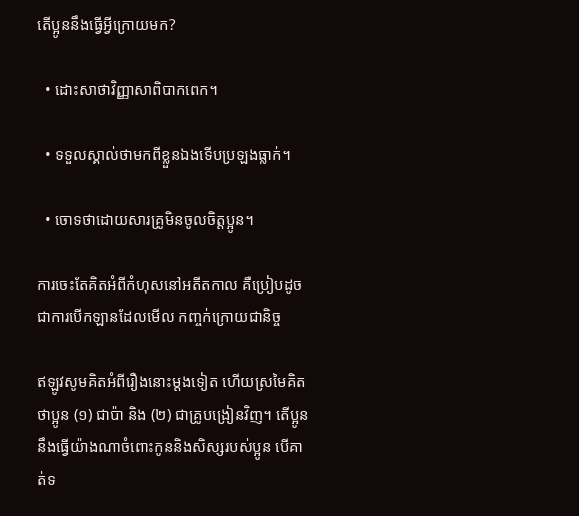តើប្អូននឹងធ្វើអ្វីក្រោយមក?

  • ដោះសាថាវិញ្ញាសាពិបាកពេក។

  • ទទួលស្គាល់ថាមកពីខ្លួនឯងទើបប្រឡងធ្លាក់។

  • ចោទថាដោយសារគ្រូមិនចូលចិត្តប្អូន។

ការចេះតែគិតអំពីកំហុសនៅអតីតកាល គឺប្រៀបដូចជាការបើកឡានដែលមើល កញ្ចក់ក្រោយជានិច្ច

ឥឡូវសូមគិតអំពីរឿងនោះម្ដងទៀត ហើយស្រមៃគិតថាប្អូន (១) ជាប៉ា និង (២) ជាគ្រូបង្រៀនវិញ។ តើប្អូននឹងធ្វើយ៉ាងណាចំពោះកូននិងសិស្សរបស់ប្អូន បើគាត់ទ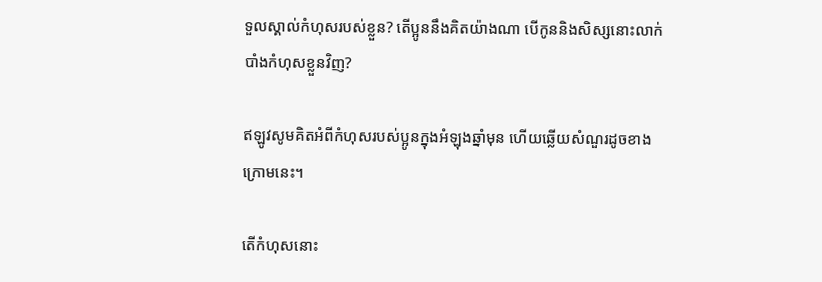ទួលស្គាល់កំហុសរបស់ខ្លួន? តើប្អូននឹងគិតយ៉ាងណា បើកូននិងសិស្សនោះលាក់បាំងកំហុសខ្លួនវិញ?

ឥឡូវសូមគិតអំពីកំហុសរបស់ប្អូនក្នុងអំឡុងឆ្នាំមុន ហើយឆ្លើយសំណួរដូចខាងក្រោមនេះ។

តើកំហុសនោះ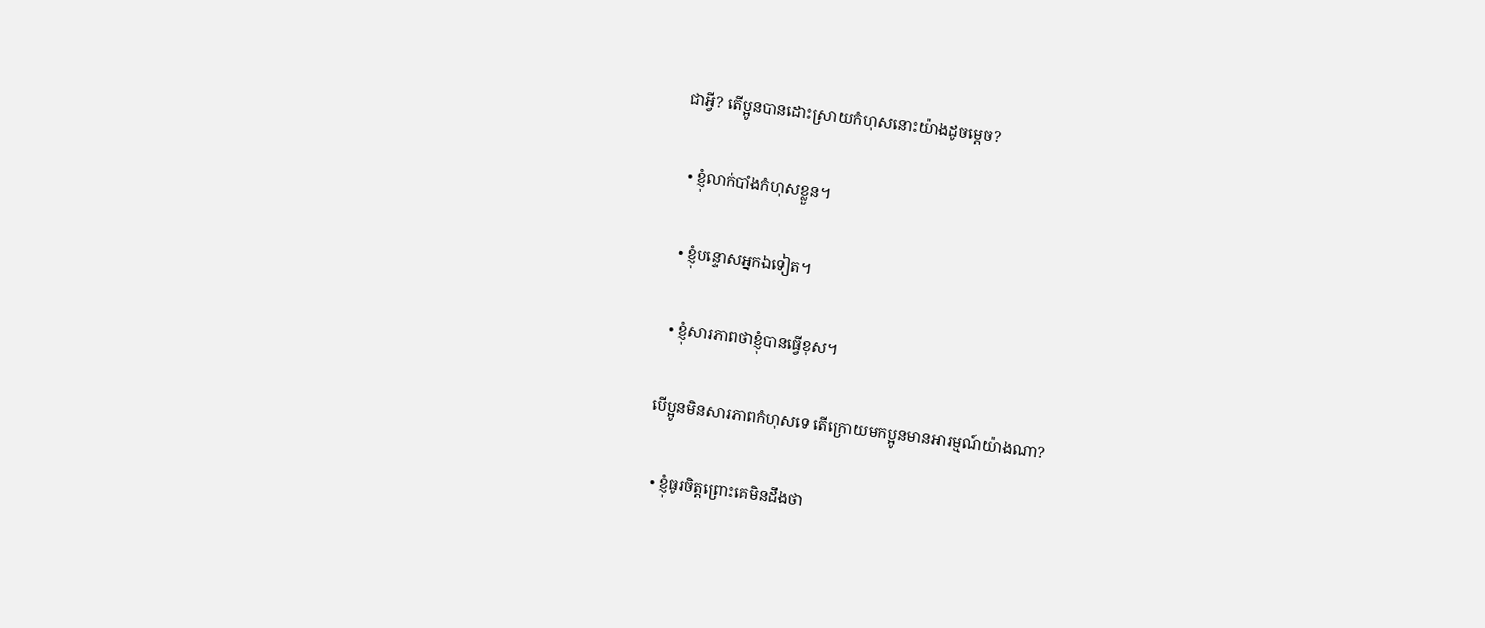ជាអ្វី? តើប្អូនបានដោះស្រាយកំហុសនោះយ៉ាងដូចម្ដេច?

  • ខ្ញុំលាក់បាំងកំហុសខ្លួន។

  • ខ្ញុំបន្ទោសអ្នកឯទៀត។

  • ខ្ញុំសារភាពថាខ្ញុំបានធ្វើខុស។

បើប្អូនមិនសារភាពកំហុសទេ តើក្រោយមកប្អូនមានអារម្មណ៍យ៉ាងណា?

  • ខ្ញុំធូរចិត្តព្រោះគេមិនដឹងថា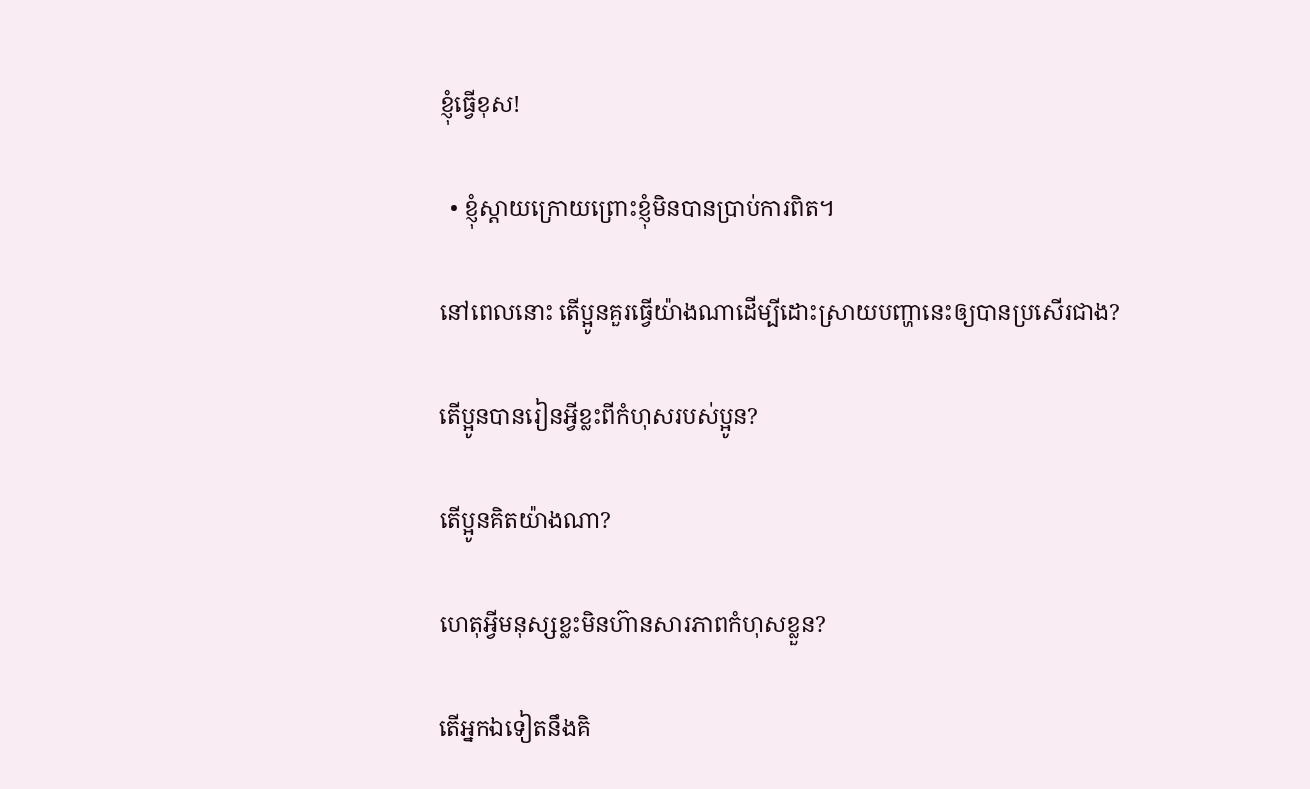ខ្ញុំធ្វើខុស!

  • ខ្ញុំស្ដាយក្រោយព្រោះខ្ញុំមិនបានប្រាប់ការពិត។

នៅពេលនោះ តើប្អូនគួរធ្វើយ៉ាងណាដើម្បីដោះស្រាយបញ្ហានេះឲ្យបានប្រសើរជាង?

តើប្អូនបានរៀនអ្វីខ្លះពីកំហុសរបស់ប្អូន?

តើប្អូនគិតយ៉ាងណា?

ហេតុអ្វីមនុស្សខ្លះមិនហ៊ានសារភាពកំហុសខ្លួន?

តើអ្នកឯទៀតនឹងគិ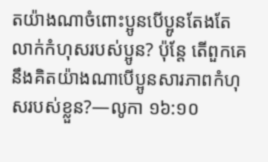តយ៉ាងណាចំពោះប្អូនបើប្អូនតែងតែលាក់កំហុសរបស់ប្អូន? ប៉ុន្តែ តើពួកគេនឹងគិតយ៉ាងណាបើប្អូនសារភាពកំហុសរបស់ខ្លួន?—លូកា ១៦:១០